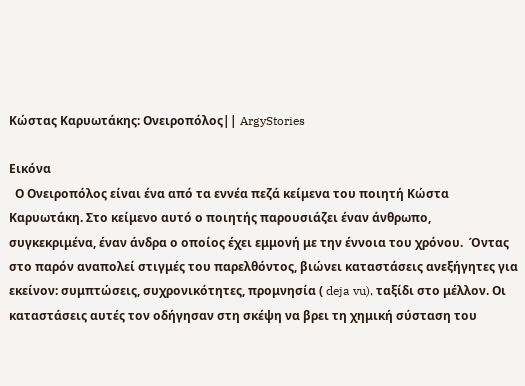Κώστας Καρυωτάκης: Ονειροπόλος|| ArgyStories

Εικόνα
  Ο Ονειροπόλος είναι ένα από τα εννέα πεζά κείμενα του ποιητή Κώστα Καρυωτάκη. Στο κείμενο αυτό ο ποιητής παρουσιάζει έναν άνθρωπο, συγκεκριμένα, έναν άνδρα ο οποίος έχει εμμονή με την έννοια του χρόνου.  Όντας στο παρόν αναπολεί στιγμές του παρελθόντος, βιώνει καταστάσεις ανεξήγητες για εκείνον: συμπτώσεις, συχρονικότητες, προμνησία ( deja vu), ταξίδι στο μέλλον. Οι καταστάσεις αυτές τον οδήγησαν στη σκέψη να βρει τη χημική σύσταση του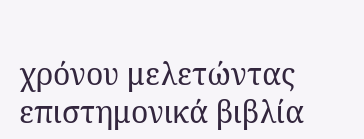χρόνου μελετώντας επιστημονικά βιβλία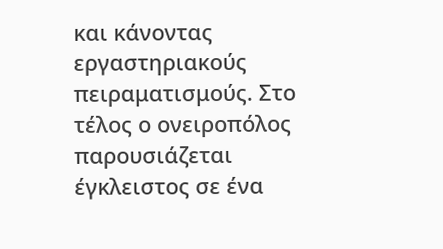και κάνοντας εργαστηριακούς πειραματισμούς. Στο τέλος ο ονειροπόλος παρουσιάζεται έγκλειστος σε ένα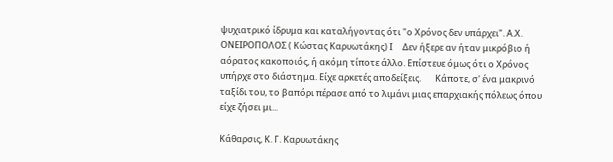ψυχιατρικό ίδρυμα και καταλήγοντας ότι "ο Χρόνος δεν υπάρχει". Α.Χ.  ΟΝΕΙΡΟΠΟΛΟΣ ( Κώστας Καρυωτάκης) Ι     Δεν ήξερε αν ήταν μικρόβιο ή αόρατος κακοποιός, ή ακόμη τίποτε άλλο. Επίστευε όμως ότι ο Χρόνος υπήρχε στο διάστημα. Είχε αρκετές αποδείξεις.       Κάποτε, σ' ένα μακρινό ταξίδι του, το βαπόρι πέρασε από το λιμάνι μιας επαρχιακής πόλεως όπου είχε ζήσει μι...

Κάθαρσις, Κ. Γ. Καρυωτάκης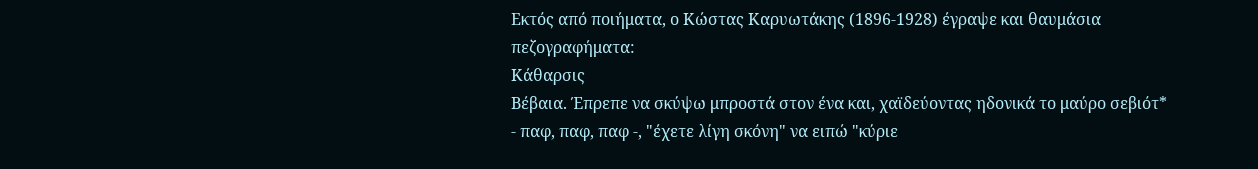Εκτός από ποιήματα, ο Κώστας Καρυωτάκης (1896-1928) έγραψε και θαυμάσια πεζογραφήματα:
Κάθαρσις
Βέβαια. Έπρεπε να σκύψω μπροστά στον ένα και, χαϊδεύοντας ηδονικά το μαύρο σεβιότ* - παφ, παφ, παφ -, "έχετε λίγη σκόνη" να ειπώ "κύριε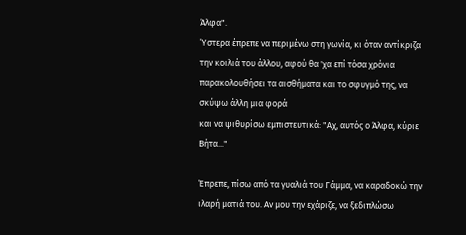Άλφα".
Ύστερα έπρεπε να περιμένω στη γωνία, κι όταν αντίκριζα την κοιλιά του άλλου, αφού θα 'χα επί τόσα χρόνια παρακολουθήσει τα αισθήματα και το σφυγμό της, να σκύψω άλλη μια φορά
και να ψιθυρίσω εμπιστευτικά: "Αχ, αυτός ο Άλφα, κύριε Βήτα..."

Έπρεπε, πίσω από τα γυαλιά του Γάμμα, να καραδοκώ την ιλαρή ματιά του. Αν μου την εχάριζε, να ξεδιπλώσω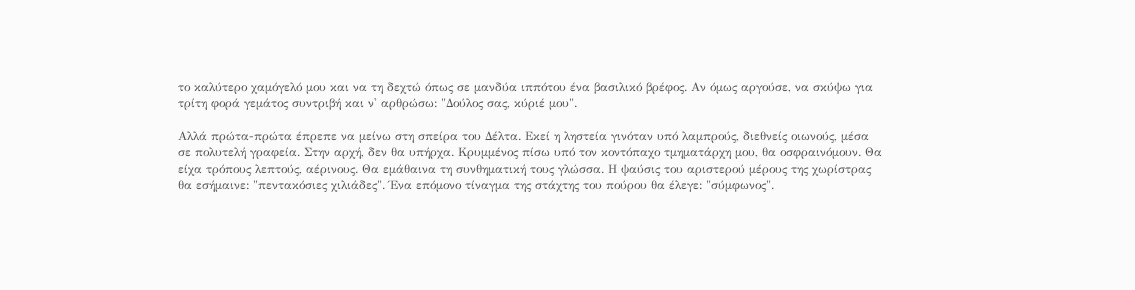το καλύτερο χαμόγελό μου και να τη δεχτώ όπως σε μανδύα ιππότου ένα βασιλικό βρέφος. Αν όμως αργούσε, να σκύψω για τρίτη φορά γεμάτος συντριβή και ν' αρθρώσω: "Δούλος σας, κύριέ μου".

Αλλά πρώτα-πρώτα έπρεπε να μείνω στη σπείρα του Δέλτα. Εκεί η ληστεία γινόταν υπό λαμπρούς, διεθνείς οιωνούς, μέσα σε πολυτελή γραφεία. Στην αρχή, δεν θα υπήρχα. Κρυμμένος πίσω υπό τον κοντόπαχο τμηματάρχη μου, θα οσφραινόμουν. Θα είχα τρόπους λεπτούς, αέρινους. Θα εμάθαινα τη συνθηματική τους γλώσσα. Η ψαύσις του αριστερού μέρους της χωρίστρας θα εσήμαινε: "πεντακόσιες χιλιάδες". Ένα επόμονο τίναγμα της στάχτης του πούρου θα έλεγε: "σύμφωνος".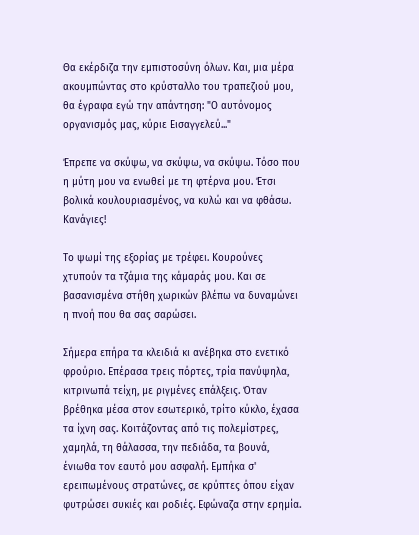Θα εκέρδιζα την εμπιστοσύνη όλων. Και, μια μέρα ακουμπώντας στο κρύσταλλο του τραπεζιού μου, θα έγραφα εγώ την απάντηση: "Ο αυτόνομος οργανισμός μας, κύριε Εισαγγελεύ..."

Έπρεπε να σκύψω, να σκύψω, να σκύψω. Τόσο που η μύτη μου να ενωθεί με τη φτέρνα μου. Έτσι βολικά κουλουριασμένος, να κυλώ και να φθάσω.
Κανάγιες!

Το ψωμί της εξορίας με τρέφει. Κουρούνες χτυπούν τα τζάμια της κάμαράς μου. Και σε βασανισμένα στήθη χωρικών βλέπω να δυναμώνει η πνοή που θα σας σαρώσει.

Σήμερα επήρα τα κλειδιά κι ανέβηκα στο ενετικό φρούριο. Επέρασα τρεις πόρτες, τρία πανύψηλα, κιτρινωπά τείχη, με ριγμένες επάλξεις. Όταν βρέθηκα μέσα στον εσωτερικό, τρίτο κύκλο, έχασα τα ίχνη σας. Κοιτάζοντας από τις πολεμίστρες, χαμηλά, τη θάλασσα, την πεδιάδα, τα βουνά, ένιωθα τον εαυτό μου ασφαλή. Εμπήκα σ' ερειπωμένους στρατώνες, σε κρύπτες όπου είχαν φυτρώσει συκιές και ροδιές. Εφώναζα στην ερημία.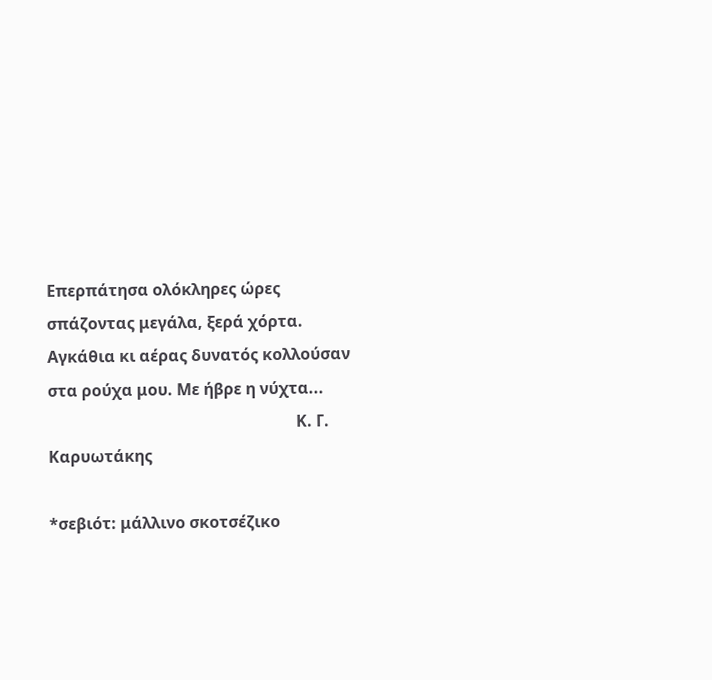Επερπάτησα ολόκληρες ώρες σπάζοντας μεγάλα, ξερά χόρτα. Αγκάθια κι αέρας δυνατός κολλούσαν στα ρούχα μου. Με ήβρε η νύχτα...
                                                              Κ. Γ. Καρυωτάκης

*σεβιότ: μάλλινο σκοτσέζικο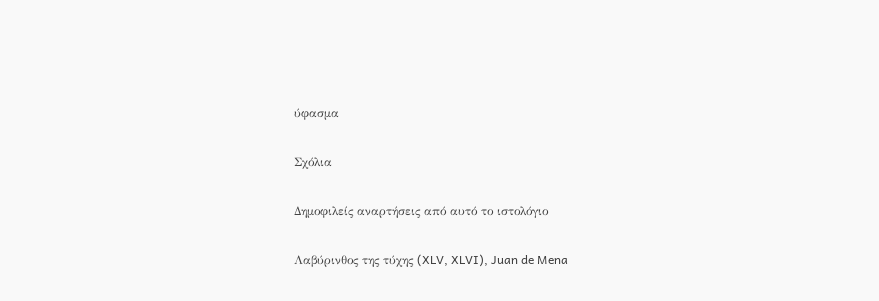ύφασμα

Σχόλια

Δημοφιλείς αναρτήσεις από αυτό το ιστολόγιο

Λαβύρινθος της τύχης (XLV, XLVI), Juan de Mena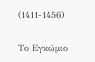(1411-1456)

Το Εγκώμιο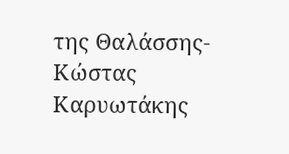της Θαλάσσης- Κώστας Καρυωτάκης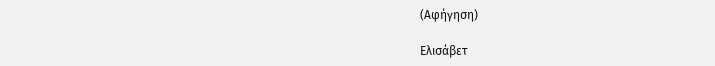(Αφήγηση)

Ελισάβετ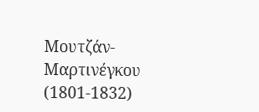Μουτζάν- Μαρτινέγκου (1801-1832)